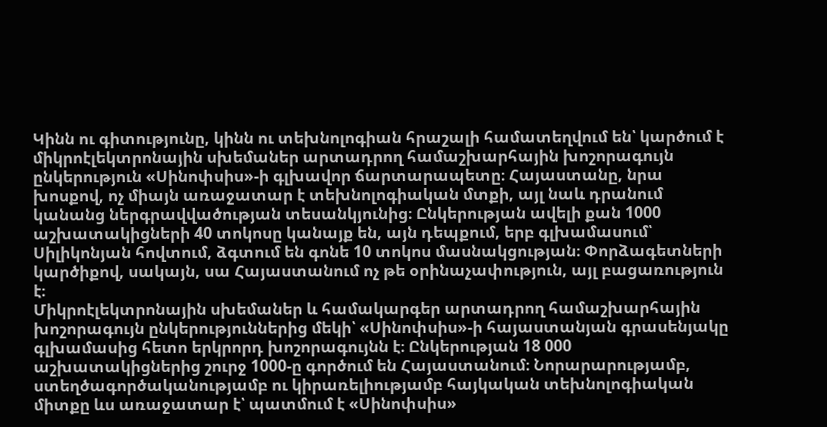Կինն ու գիտությունը, կինն ու տեխնոլոգիան հրաշալի համատեղվում են՝ կարծում է միկրոէլեկտրոնային սխեմաներ արտադրող համաշխարհային խոշորագույն ընկերություն «Սինոփսիս»-ի գլխավոր ճարտարապետը։ Հայաստանը, նրա խոսքով, ոչ միայն առաջատար է տեխնոլոգիական մտքի, այլ նաև դրանում կանանց ներգրավվածության տեսանկյունից։ Ընկերության ավելի քան 1000 աշխատակիցների 40 տոկոսը կանայք են, այն դեպքում, երբ գլխամասում՝ Սիլիկոնյան հովտում, ձգտում են գոնե 10 տոկոս մասնակցության։ Փորձագետների կարծիքով, սակայն, սա Հայաստանում ոչ թե օրինաչափություն, այլ բացառություն է։
Միկրոէլեկտրոնային սխեմաներ և համակարգեր արտադրող համաշխարհային խոշորագույն ընկերություններից մեկի՝ «Սինոփսիս»-ի հայաստանյան գրասենյակը գլխամասից հետո երկրորդ խոշորագույնն է։ Ընկերության 18 000 աշխատակիցներից շուրջ 1000-ը գործում են Հայաստանում։ Նորարարությամբ, ստեղծագործականությամբ ու կիրառելիությամբ հայկական տեխնոլոգիական միտքը ևս առաջատար է՝ պատմում է «Սինոփսիս»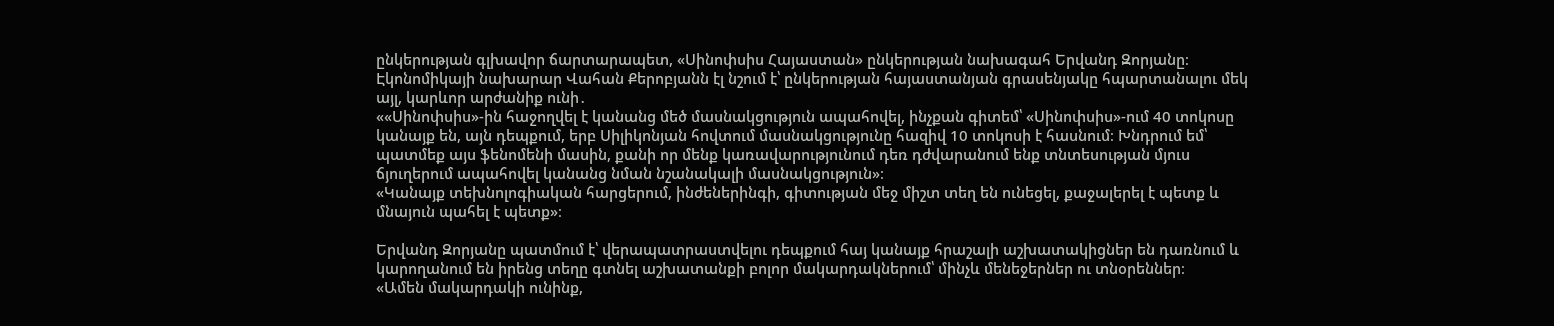ընկերության գլխավոր ճարտարապետ, «Սինոփսիս Հայաստան» ընկերության նախագահ Երվանդ Զորյանը։ Էկոնոմիկայի նախարար Վահան Քերոբյանն էլ նշում է՝ ընկերության հայաստանյան գրասենյակը հպարտանալու մեկ այլ, կարևոր արժանիք ունի․
««Սինոփսիս»-ին հաջողվել է կանանց մեծ մասնակցություն ապահովել, ինչքան գիտեմ՝ «Սինոփսիս»-ում 40 տոկոսը կանայք են, այն դեպքում, երբ Սիլիկոնյան հովտում մասնակցությունը հազիվ 10 տոկոսի է հասնում։ Խնդրում եմ՝ պատմեք այս ֆենոմենի մասին, քանի որ մենք կառավարությունում դեռ դժվարանում ենք տնտեսության մյուս ճյուղերում ապահովել կանանց նման նշանակալի մասնակցություն»։
«Կանայք տեխնոլոգիական հարցերում, ինժեներինգի, գիտության մեջ միշտ տեղ են ունեցել, քաջալերել է պետք և մնայուն պահել է պետք»։

Երվանդ Զորյանը պատմում է՝ վերապատրաստվելու դեպքում հայ կանայք հրաշալի աշխատակիցներ են դառնում և կարողանում են իրենց տեղը գտնել աշխատանքի բոլոր մակարդակներում՝ մինչև մենեջերներ ու տնօրեններ։
«Ամեն մակարդակի ունինք,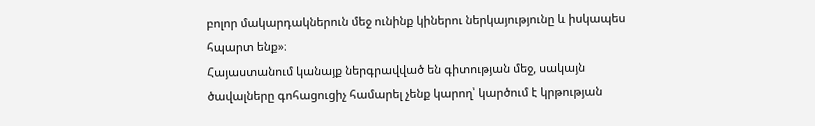բոլոր մակարդակներուն մեջ ունինք կիներու ներկայությունը և իսկապես հպարտ ենք»։
Հայաստանում կանայք ներգրավված են գիտության մեջ, սակայն ծավալները գոհացուցիչ համարել չենք կարող՝ կարծում է կրթության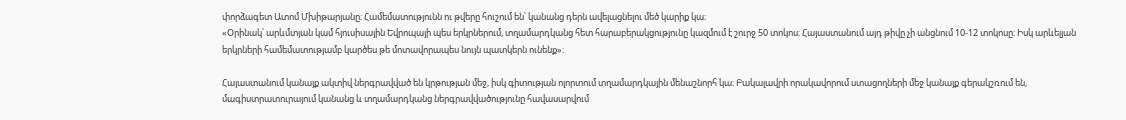փորձագետ Ատոմ Մխիթարյանը։ Համեմատությունն ու թվերը հուշում են՝ կանանց դերն ավելացնելու մեծ կարիք կա։
«Օրինակ՝ արևմտյան կամ հյուսիսային Եվրոպայի պես երկրներում, տղամարդկանց հետ հարաբերակցությունը կազմում է շուրջ 50 տոկոս։ Հայաստանում այդ թիվը չի անցնում 10-12 տոկոսը։ Իսկ արևելյան երկրների համեմատությամբ կարծես թե մոտավորապես նույն պատկերն ունենք»։

Հայաստանում կանայք ակտիվ ներգրավված են կրթության մեջ, իսկ գիտության ոլորտում տղամարդկային մենաշնորհ կա։ Բակալավրի որակավորում ստացողների մեջ կանայք գերակշռում են, մագիստրատուրայում կանանց և տղամարդկանց ներգրավվածությունը հավասարվում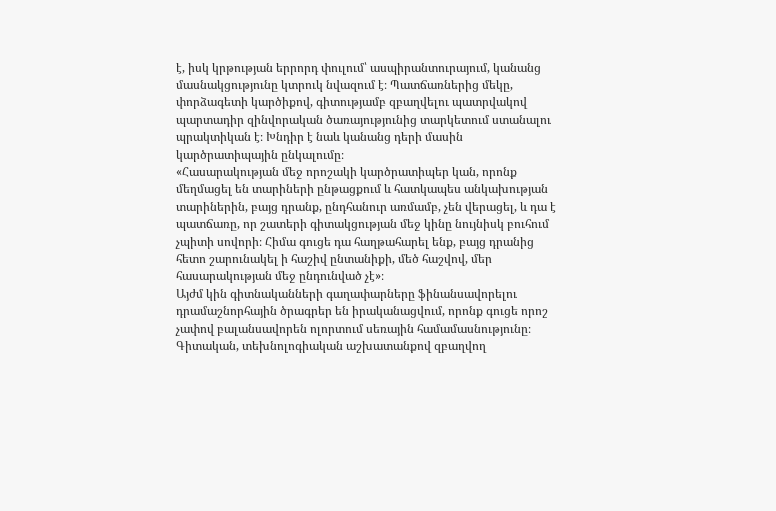է, իսկ կրթության երրորդ փուլում՝ ասպիրանտուրայում, կանանց մասնակցությունը կտրուկ նվազում է։ Պատճառներից մեկը, փորձագետի կարծիքով, գիտությամբ զբաղվելու պատրվակով պարտադիր զինվորական ծառայությունից տարկետում ստանալու պրակտիկան է։ Խնդիր է նաև կանանց դերի մասին կարծրատիպային ընկալումը։
«Հասարակության մեջ որոշակի կարծրատիպեր կան, որոնք մեղմացել են տարիների ընթացքում և հատկապես անկախության տարիներին, բայց դրանք, ընդհանուր առմամբ, չեն վերացել, և դա է պատճառը, որ շատերի գիտակցության մեջ կինը նույնիսկ բուհում չպիտի սովորի։ Հիմա գուցե դա հաղթահարել ենք, բայց դրանից հետո շարունակել ի հաշիվ ընտանիքի, մեծ հաշվով, մեր հասարակության մեջ ընդունված չէ»։
Այժմ կին գիտնականների գաղափարները ֆինանսավորելու դրամաշնորհային ծրագրեր են իրականացվում, որոնք գուցե որոշ չափով բալանսավորեն ոլորտում սեռային համամասնությունը։ Գիտական, տեխնոլոգիական աշխատանքով զբաղվող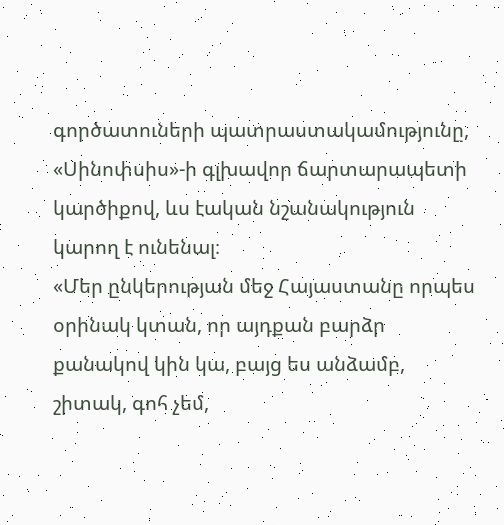գործատուների պատրաստակամությունը, «Սինոփսիս»-ի գլխավոր ճարտարապետի կարծիքով, ևս էական նշանակություն կարող է ունենալ։
«Մեր ընկերության մեջ Հայաստանը որպես օրինակ կտան, որ այդքան բարձր քանակով կին կա, բայց ես անձամբ, շիտակ, գոհ չեմ,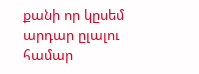քանի որ կըսեմ արդար ըլալու համար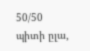50/50 պիտի ըլա,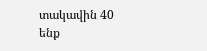տակավին 40 ենք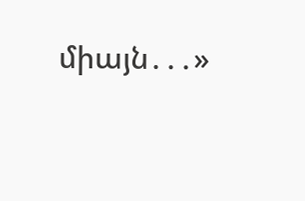միայն․․․»